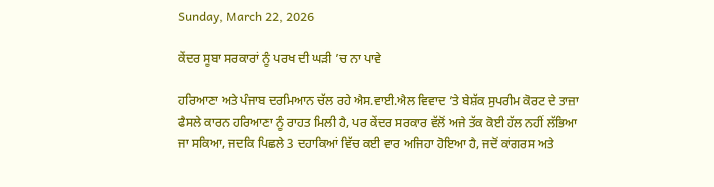Sunday, March 22, 2026

ਕੇਂਦਰ ਸੂਬਾ ਸਰਕਾਰਾਂ ਨੂੰ ਪਰਖ ਦੀ ਘੜੀ ’ਚ ਨਾ ਪਾਵੇ

ਹਰਿਆਣਾ ਅਤੇ ਪੰਜਾਬ ਦਰਮਿਆਨ ਚੱਲ ਰਹੇ ਐਸ.ਵਾਈ.ਐਲ ਵਿਵਾਦ ’ਤੇ ਬੇਸ਼ੱਕ ਸੁਪਰੀਮ ਕੋਰਟ ਦੇ ਤਾਜ਼ਾ ਫੈਸਲੇ ਕਾਰਨ ਹਰਿਆਣਾ ਨੂੰ ਰਾਹਤ ਮਿਲੀ ਹੈ, ਪਰ ਕੇਂਦਰ ਸਰਕਾਰ ਵੱਲੋਂ ਅਜੇ ਤੱਕ ਕੋਈ ਹੱਲ ਨਹੀਂ ਲੱਭਿਆ ਜਾ ਸਕਿਆ, ਜਦਕਿ ਪਿਛਲੇ 3 ਦਹਾਕਿਆਂ ਵਿੱਚ ਕਈ ਵਾਰ ਅਜਿਹਾ ਹੋਇਆ ਹੈ, ਜਦੋਂ ਕਾਂਗਰਸ ਅਤੇ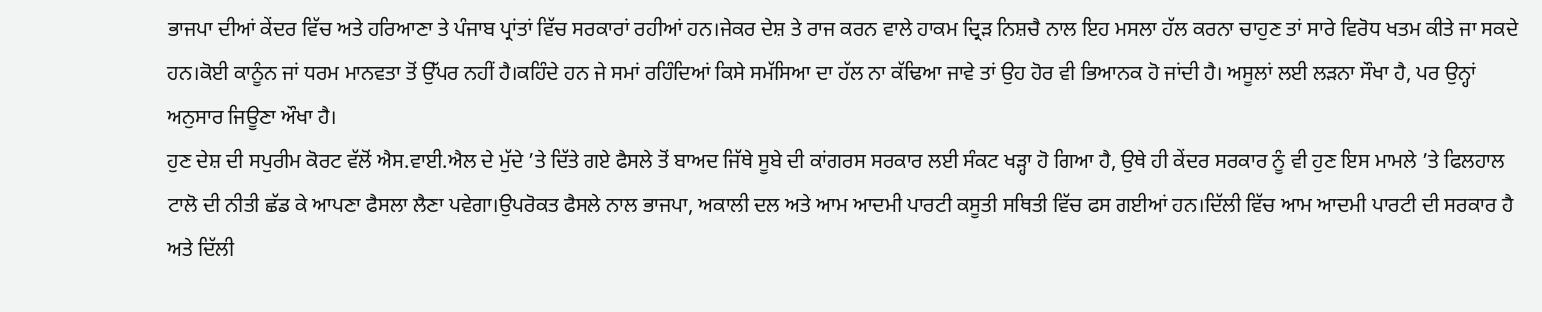ਭਾਜਪਾ ਦੀਆਂ ਕੇਂਦਰ ਵਿੱਚ ਅਤੇ ਹਰਿਆਣਾ ਤੇ ਪੰਜਾਬ ਪ੍ਰਾਂਤਾਂ ਵਿੱਚ ਸਰਕਾਰਾਂ ਰਹੀਆਂ ਹਨ।ਜੇਕਰ ਦੇਸ਼ ਤੇ ਰਾਜ ਕਰਨ ਵਾਲੇ ਹਾਕਮ ਦ੍ਰਿੜ ਨਿਸ਼ਚੈ ਨਾਲ ਇਹ ਮਸਲਾ ਹੱਲ ਕਰਨਾ ਚਾਹੁਣ ਤਾਂ ਸਾਰੇ ਵਿਰੋਧ ਖਤਮ ਕੀਤੇ ਜਾ ਸਕਦੇ ਹਨ।ਕੋਈ ਕਾਨੂੰਨ ਜਾਂ ਧਰਮ ਮਾਨਵਤਾ ਤੋਂ ਉੱਪਰ ਨਹੀਂ ਹੈ।ਕਹਿੰਦੇ ਹਨ ਜੇ ਸਮਾਂ ਰਹਿੰਦਿਆਂ ਕਿਸੇ ਸਮੱਸਿਆ ਦਾ ਹੱਲ ਨਾ ਕੱਢਿਆ ਜਾਵੇ ਤਾਂ ਉਹ ਹੋਰ ਵੀ ਭਿਆਨਕ ਹੋ ਜਾਂਦੀ ਹੈ। ਅਸੂਲਾਂ ਲਈ ਲੜਨਾ ਸੌਖਾ ਹੈ, ਪਰ ਉਨ੍ਹਾਂ ਅਨੁਸਾਰ ਜਿਊਣਾ ਔਖਾ ਹੈ।
ਹੁਣ ਦੇਸ਼ ਦੀ ਸਪੁਰੀਮ ਕੋਰਟ ਵੱਲੋਂ ਐਸ.ਵਾਈ.ਐਲ ਦੇ ਮੁੱਦੇ ’ਤੇ ਦਿੱਤੇ ਗਏ ਫੈਸਲੇ ਤੋਂ ਬਾਅਦ ਜਿੱਥੇ ਸੂਬੇ ਦੀ ਕਾਂਗਰਸ ਸਰਕਾਰ ਲਈ ਸੰਕਟ ਖੜ੍ਹਾ ਹੋ ਗਿਆ ਹੈ, ਉਥੇ ਹੀ ਕੇਂਦਰ ਸਰਕਾਰ ਨੂੰ ਵੀ ਹੁਣ ਇਸ ਮਾਮਲੇ ’ਤੇ ਫਿਲਹਾਲ ਟਾਲੋ ਦੀ ਨੀਤੀ ਛੱਡ ਕੇ ਆਪਣਾ ਫੈਸਲਾ ਲੈਣਾ ਪਵੇਗਾ।ਉਪਰੋਕਤ ਫੈਸਲੇ ਨਾਲ ਭਾਜਪਾ, ਅਕਾਲੀ ਦਲ ਅਤੇ ਆਮ ਆਦਮੀ ਪਾਰਟੀ ਕਸੂਤੀ ਸਥਿਤੀ ਵਿੱਚ ਫਸ ਗਈਆਂ ਹਨ।ਦਿੱਲੀ ਵਿੱਚ ਆਮ ਆਦਮੀ ਪਾਰਟੀ ਦੀ ਸਰਕਾਰ ਹੈ ਅਤੇ ਦਿੱਲੀ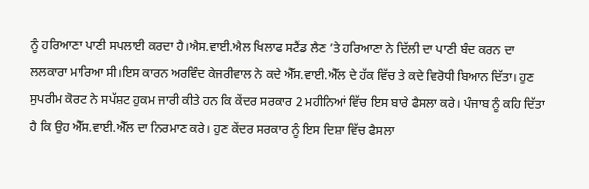ਨੂੰ ਹਰਿਆਣਾ ਪਾਣੀ ਸਪਲਾਈ ਕਰਦਾ ਹੈ।ਐਸ.ਵਾਈ.ਐਲ ਖਿਲਾਫ ਸਟੈਂਡ ਲੈਣ ’ਤੇ ਹਰਿਆਣਾ ਨੇ ਦਿੱਲੀ ਦਾ ਪਾਣੀ ਬੰਦ ਕਰਨ ਦਾ ਲਲਕਾਰਾ ਮਾਰਿਆ ਸੀ।ਇਸ ਕਾਰਨ ਅਰਵਿੰਦ ਕੇਜਰੀਵਾਲ ਨੇ ਕਦੇ ਐੱਸ.ਵਾਈ.ਐੱਲ ਦੇ ਹੱਕ ਵਿੱਚ ਤੇ ਕਦੇ ਵਿਰੋਧੀ ਬਿਆਨ ਦਿੱਤਾ। ਹੁਣ ਸੁਪਰੀਮ ਕੋਰਟ ਨੇ ਸਪੱਸ਼ਟ ਹੁਕਮ ਜਾਰੀ ਕੀਤੇ ਹਨ ਕਿ ਕੇਂਦਰ ਸਰਕਾਰ 2 ਮਹੀਨਿਆਂ ਵਿੱਚ ਇਸ ਬਾਰੇ ਫੈਸਲਾ ਕਰੇ। ਪੰਜਾਬ ਨੂੰ ਕਹਿ ਦਿੱਤਾ ਹੈ ਕਿ ਉਹ ਐੱਸ.ਵਾਈ.ਐੱਲ ਦਾ ਨਿਰਮਾਣ ਕਰੇ। ਹੁਣ ਕੇਂਦਰ ਸਰਕਾਰ ਨੂੰ ਇਸ ਦਿਸ਼ਾ ਵਿੱਚ ਫੈਸਲਾ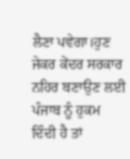ਲੈਣਾ ਪਵੇਗਾ।ਹੁਣ ਜੇਕਰ ਕੇਂਦਰ ਸਰਕਾਰ ਨਹਿਰ ਬਣਾਉਣ ਲਈ ਪੰਜਾਬ ਨੂੰ ਹੁਕਮ ਦਿੰਦੀ ਹੈ ਤਾਂ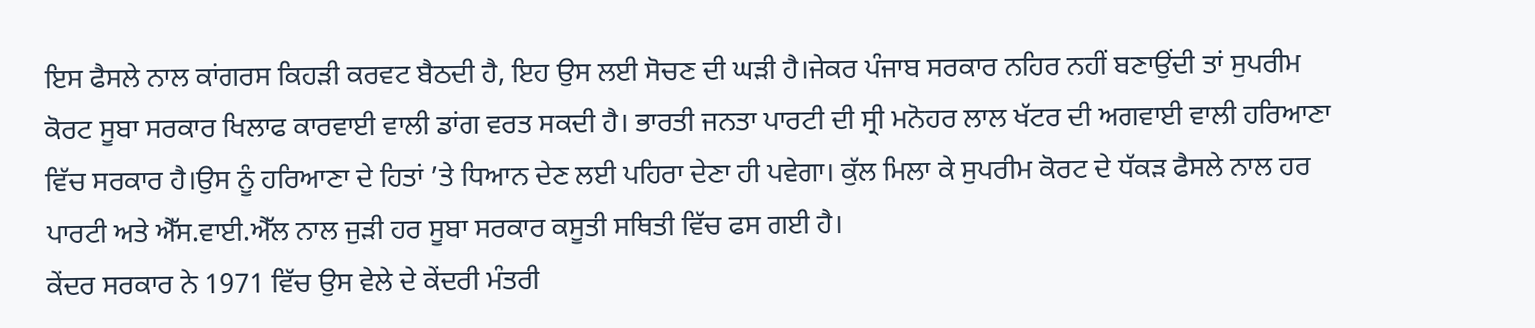ਇਸ ਫੈਸਲੇ ਨਾਲ ਕਾਂਗਰਸ ਕਿਹੜੀ ਕਰਵਟ ਬੈਠਦੀ ਹੈ, ਇਹ ਉਸ ਲਈ ਸੋਚਣ ਦੀ ਘੜੀ ਹੈ।ਜੇਕਰ ਪੰਜਾਬ ਸਰਕਾਰ ਨਹਿਰ ਨਹੀਂ ਬਣਾਉਂਦੀ ਤਾਂ ਸੁਪਰੀਮ ਕੋਰਟ ਸੂਬਾ ਸਰਕਾਰ ਖਿਲਾਫ ਕਾਰਵਾਈ ਵਾਲੀ ਡਾਂਗ ਵਰਤ ਸਕਦੀ ਹੈ। ਭਾਰਤੀ ਜਨਤਾ ਪਾਰਟੀ ਦੀ ਸ੍ਰੀ ਮਨੋਹਰ ਲਾਲ ਖੱਟਰ ਦੀ ਅਗਵਾਈ ਵਾਲੀ ਹਰਿਆਣਾ ਵਿੱਚ ਸਰਕਾਰ ਹੈ।ਉਸ ਨੂੰ ਹਰਿਆਣਾ ਦੇ ਹਿਤਾਂ ’ਤੇ ਧਿਆਨ ਦੇਣ ਲਈ ਪਹਿਰਾ ਦੇਣਾ ਹੀ ਪਵੇਗਾ। ਕੁੱਲ ਮਿਲਾ ਕੇ ਸੁਪਰੀਮ ਕੋਰਟ ਦੇ ਧੱਕੜ ਫੈਸਲੇ ਨਾਲ ਹਰ ਪਾਰਟੀ ਅਤੇ ਐੱਸ.ਵਾਈ.ਐੱਲ ਨਾਲ ਜੁੜੀ ਹਰ ਸੂਬਾ ਸਰਕਾਰ ਕਸੂਤੀ ਸਥਿਤੀ ਵਿੱਚ ਫਸ ਗਈ ਹੈ।
ਕੇਂਦਰ ਸਰਕਾਰ ਨੇ 1971 ਵਿੱਚ ਉਸ ਵੇਲੇ ਦੇ ਕੇਂਦਰੀ ਮੰਤਰੀ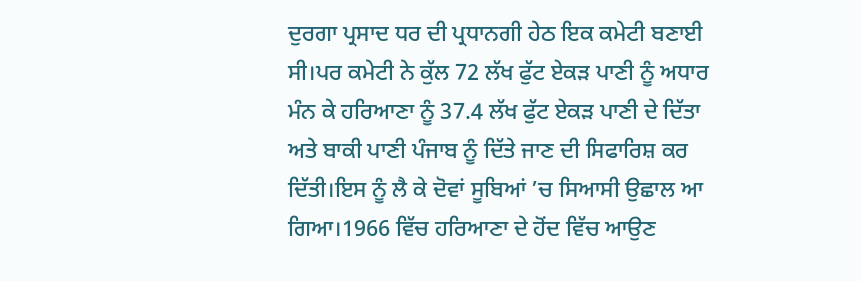ਦੁਰਗਾ ਪ੍ਰਸਾਦ ਧਰ ਦੀ ਪ੍ਰਧਾਨਗੀ ਹੇਠ ਇਕ ਕਮੇਟੀ ਬਣਾਈ ਸੀ।ਪਰ ਕਮੇਟੀ ਨੇ ਕੁੱਲ 72 ਲੱਖ ਫੁੱਟ ਏਕੜ ਪਾਣੀ ਨੂੰ ਅਧਾਰ ਮੰਨ ਕੇ ਹਰਿਆਣਾ ਨੂੰ 37.4 ਲੱਖ ਫੁੱਟ ਏਕੜ ਪਾਣੀ ਦੇ ਦਿੱਤਾ ਅਤੇ ਬਾਕੀ ਪਾਣੀ ਪੰਜਾਬ ਨੂੰ ਦਿੱਤੇ ਜਾਣ ਦੀ ਸਿਫਾਰਿਸ਼ ਕਰ ਦਿੱਤੀ।ਇਸ ਨੂੰ ਲੈ ਕੇ ਦੋਵਾਂ ਸੂਬਿਆਂ ’ਚ ਸਿਆਸੀ ਉਛਾਲ ਆ ਗਿਆ।1966 ਵਿੱਚ ਹਰਿਆਣਾ ਦੇ ਹੋਂਦ ਵਿੱਚ ਆਉਣ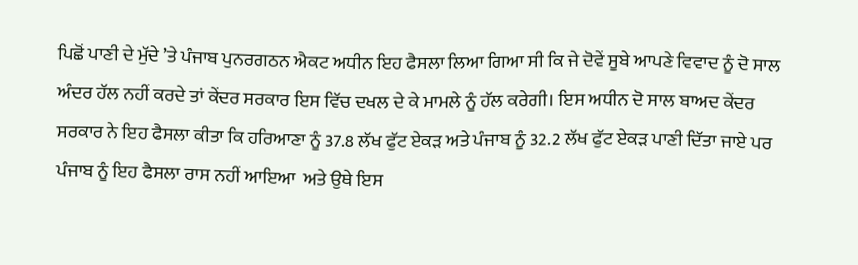ਪਿਛੋਂ ਪਾਣੀ ਦੇ ਮੁੱਦੇ ’ਤੇ ਪੰਜਾਬ ਪੁਨਰਗਠਨ ਐਕਟ ਅਧੀਨ ਇਹ ਫੈਸਲਾ ਲਿਆ ਗਿਆ ਸੀ ਕਿ ਜੇ ਦੋਵੇਂ ਸੂਬੇ ਆਪਣੇ ਵਿਵਾਦ ਨੂੰ ਦੋ ਸਾਲ ਅੰਦਰ ਹੱਲ ਨਹੀਂ ਕਰਦੇ ਤਾਂ ਕੇਂਦਰ ਸਰਕਾਰ ਇਸ ਵਿੱਚ ਦਖਲ ਦੇ ਕੇ ਮਾਮਲੇ ਨੂੰ ਹੱਲ ਕਰੇਗੀ। ਇਸ ਅਧੀਨ ਦੋ ਸਾਲ ਬਾਅਦ ਕੇਂਦਰ ਸਰਕਾਰ ਨੇ ਇਹ ਫੈਸਲਾ ਕੀਤਾ ਕਿ ਹਰਿਆਣਾ ਨੂੰ 37.8 ਲੱਖ ਫੁੱਟ ਏਕੜ ਅਤੇ ਪੰਜਾਬ ਨੂੰ 32.2 ਲੱਖ ਫੁੱਟ ਏਕੜ ਪਾਣੀ ਦਿੱਤਾ ਜਾਏ ਪਰ ਪੰਜਾਬ ਨੂੰ ਇਹ ਫੈਸਲਾ ਰਾਸ ਨਹੀਂ ਆਇਆ  ਅਤੇ ਉਥੇ ਇਸ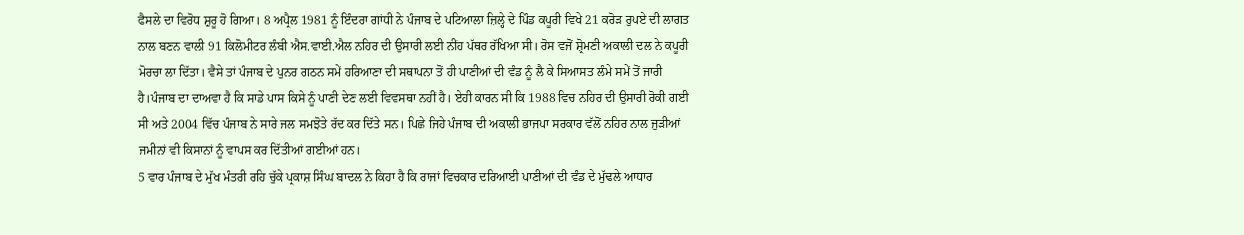ਫੈਸਲੇ ਦਾ ਵਿਰੋਧ ਸ਼ੁਰੂ ਹੋ ਗਿਆ। 8 ਅਪ੍ਰੈਲ 1981 ਨੂੰ ਇੰਦਰਾ ਗਾਂਧੀ ਨੇ ਪੰਜਾਬ ਦੇ ਪਟਿਆਲਾ ਜ਼ਿਲ੍ਹੇ ਦੇ ਪਿੰਡ ਕਪੂਰੀ ਵਿਖੇ 21 ਕਰੋੜ ਰੁਪਏ ਦੀ ਲਾਗਤ ਨਾਲ ਬਣਨ ਵਾਲੀ 91 ਕਿਲੋਮੀਟਰ ਲੰਬੀ ਐਸ.ਵਾਈ.ਐਲ ਨਹਿਰ ਦੀ ਉਸਾਰੀ ਲਈ ਨੀਂਹ ਪੱਥਰ ਰੱਖਿਆ ਸੀ। ਰੋਸ ਵਜੋਂ ਸ਼੍ਰੋਮਣੀ ਅਕਾਲੀ ਦਲ ਨੇ ਕਪੂਰੀ ਮੋਰਚਾ ਲਾ ਦਿੱਤਾ। ਵੈਸੇ ਤਾਂ ਪੰਜਾਬ ਦੇ ਪੁਨਰ ਗਠਨ ਸਮੇਂ ਹਰਿਆਣਾ ਦੀ ਸਥਾਪਨਾ ਤੋਂ ਹੀ ਪਾਣੀਆਂ ਦੀ ਵੰਡ ਨੂੰ ਲੈ ਕੇ ਸਿਆਸਤ ਲੰਮੇ ਸਮੇਂ ਤੋਂ ਜਾਰੀ ਹੈ।ਪੰਜਾਬ ਦਾ ਦਾਅਵਾ ਹੈ ਕਿ ਸਾਡੇ ਪਾਸ ਕਿਸੇ ਨੂੰ ਪਾਣੀ ਦੇਣ ਲਈ ਵਿਵਸਥਾ ਨਹੀਂ ਹੈ। ਏਹੀ ਕਾਰਨ ਸੀ ਕਿ 1988 ਵਿਚ ਨਹਿਰ ਦੀ ਉਸਾਰੀ ਰੋਕੀ ਗਈ ਸੀ ਅਤੇ 2004 ਵਿੱਚ ਪੰਜਾਬ ਨੇ ਸਾਰੇ ਜਲ ਸਮਝੋਤੇ ਰੱਦ ਕਰ ਦਿੱਤੇ ਸਨ। ਪਿਛੇ ਜਿਹੇ ਪੰਜਾਬ ਦੀ ਅਕਾਲੀ ਭਾਜਪਾ ਸਰਕਾਰ ਵੱਲੋਂ ਨਹਿਰ ਨਾਲ ਜੁੜੀਆਂ ਜਮੀਨਾਂ ਵੀ ਕਿਸਾਨਾਂ ਨੂੰ ਵਾਪਸ ਕਰ ਦਿੱਤੀਆਂ ਗਈਆਂ ਹਨ।
5 ਵਾਰ ਪੰਜਾਬ ਦੇ ਮੁੱਖ ਮੰਤਰੀ ਰਹਿ ਚੁੱਕੇ ਪ੍ਰਕਾਸ਼ ਸਿੰਘ ਬਾਦਲ ਨੇ ਕਿਹਾ ਹੈ ਕਿ ਰਾਜਾਂ ਵਿਚਕਾਰ ਦਰਿਆਈ ਪਾਣੀਆਂ ਦੀ ਵੰਡ ਦੇ ਮੁੱਢਲੇ ਆਧਾਰ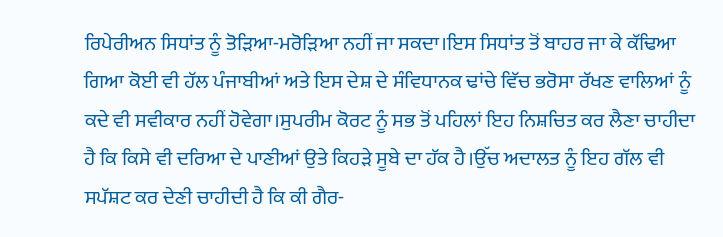ਰਿਪੇਰੀਅਨ ਸਿਧਾਂਤ ਨੂੰ ਤੋੜਿਆ-ਮਰੋੜਿਆ ਨਹੀਂ ਜਾ ਸਕਦਾ।ਇਸ ਸਿਧਾਂਤ ਤੋਂ ਬਾਹਰ ਜਾ ਕੇ ਕੱਢਿਆ ਗਿਆ ਕੋਈ ਵੀ ਹੱਲ ਪੰਜਾਬੀਆਂ ਅਤੇ ਇਸ ਦੇਸ਼ ਦੇ ਸੰਵਿਧਾਨਕ ਢਾਂਚੇ ਵਿੱਚ ਭਰੋਸਾ ਰੱਖਣ ਵਾਲਿਆਂ ਨੂੰ ਕਦੇ ਵੀ ਸਵੀਕਾਰ ਨਹੀਂ ਹੋਵੇਗਾ।ਸੁਪਰੀਮ ਕੋਰਟ ਨੂੰ ਸਭ ਤੋਂ ਪਹਿਲਾਂ ਇਹ ਨਿਸ਼ਚਿਤ ਕਰ ਲੈਣਾ ਚਾਹੀਦਾ ਹੈ ਕਿ ਕਿਸੇ ਵੀ ਦਰਿਆ ਦੇ ਪਾਣੀਆਂ ਉਤੇ ਕਿਹੜੇ ਸੂਬੇ ਦਾ ਹੱਕ ਹੈ।ਉੱਚ ਅਦਾਲਤ ਨੂੰ ਇਹ ਗੱਲ ਵੀ ਸਪੱਸ਼ਟ ਕਰ ਦੇਣੀ ਚਾਹੀਦੀ ਹੈ ਕਿ ਕੀ ਗੈਰ-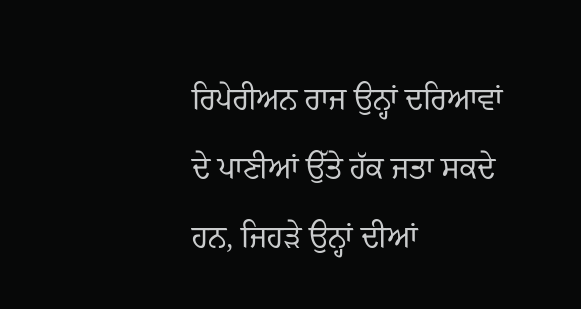ਰਿਪੇਰੀਅਨ ਰਾਜ ਉਨ੍ਹਾਂ ਦਰਿਆਵਾਂ ਦੇ ਪਾਣੀਆਂ ਉੱਤੇ ਹੱਕ ਜਤਾ ਸਕਦੇ ਹਨ, ਜਿਹੜੇ ਉਨ੍ਹਾਂ ਦੀਆਂ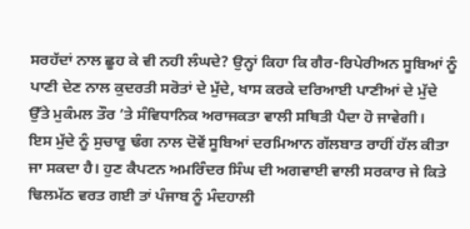ਸਰਹੱਦਾਂ ਨਾਲ ਛੂਹ ਕੇ ਵੀ ਨਹੀ ਲੰਘਦੇ? ਉਨ੍ਹਾਂ ਕਿਹਾ ਕਿ ਗੈਰ-ਰਿਪੇਰੀਅਨ ਸੂਬਿਆਂ ਨੂੰ ਪਾਣੀ ਦੇਣ ਨਾਲ ਕੁਦਰਤੀ ਸਰੋਤਾਂ ਦੇ ਮੁੱਦੇ, ਖਾਸ ਕਰਕੇ ਦਰਿਆਈ ਪਾਣੀਆਂ ਦੇ ਮੁੱਦੇ ਉੱਤੇ ਮੁਕੰਮਲ ਤੌਰ ’ਤੇ ਸੰਵਿਧਾਨਿਕ ਅਰਾਜਕਤਾ ਵਾਲੀ ਸਥਿਤੀ ਪੈਦਾ ਹੋ ਜਾਵੇਗੀ।
ਇਸ ਮੁੱਦੇ ਨੂੰ ਸੁਚਾਰੂ ਢੰਗ ਨਾਲ ਦੋਵੇਂ ਸੂਬਿਆਂ ਦਰਮਿਆਨ ਗੱਲਬਾਤ ਰਾਹੀਂ ਹੱਲ ਕੀਤਾ ਜਾ ਸਕਦਾ ਹੈ। ਹੁਣ ਕੈਪਟਨ ਅਮਰਿੰਦਰ ਸਿੰਘ ਦੀ ਅਗਵਾਈ ਵਾਲੀ ਸਰਕਾਰ ਜੇ ਕਿਤੇ ਢਿਲਮੱਠ ਵਰਤ ਗਈ ਤਾਂ ਪੰਜਾਬ ਨੂੰ ਮੰਦਹਾਲੀ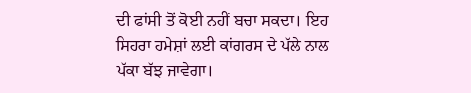ਦੀ ਫਾਂਸੀ ਤੋਂ ਕੋਈ ਨਹੀਂ ਬਚਾ ਸਕਦਾ। ਇਹ ਸਿਹਰਾ ਹਮੇਸ਼ਾਂ ਲਈ ਕਾਂਗਰਸ ਦੇ ਪੱਲੇ ਨਾਲ ਪੱਕਾ ਬੱਝ ਜਾਵੇਗਾ।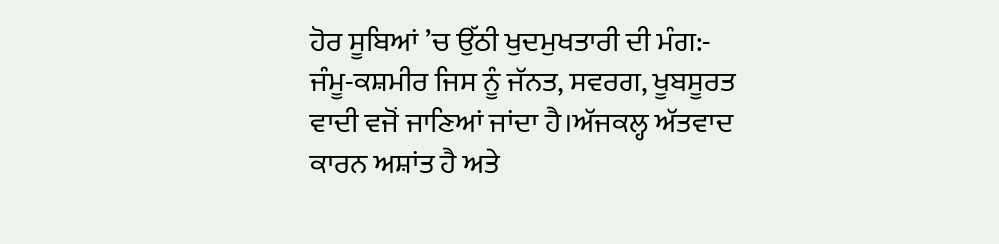ਹੋਰ ਸੂਬਿਆਂ ’ਚ ਉੱਠੀ ਖੁਦਮੁਖਤਾਰੀ ਦੀ ਮੰਗ:-
ਜੰਮੂ-ਕਸ਼ਮੀਰ ਜਿਸ ਨੂੰ ਜੱਨਤ, ਸਵਰਗ, ਖੂਬਸੂਰਤ ਵਾਦੀ ਵਜੋਂ ਜਾਣਿਆਂ ਜਾਂਦਾ ਹੈ।ਅੱਜਕਲ੍ਹ ਅੱਤਵਾਦ ਕਾਰਨ ਅਸ਼ਾਂਤ ਹੈ ਅਤੇ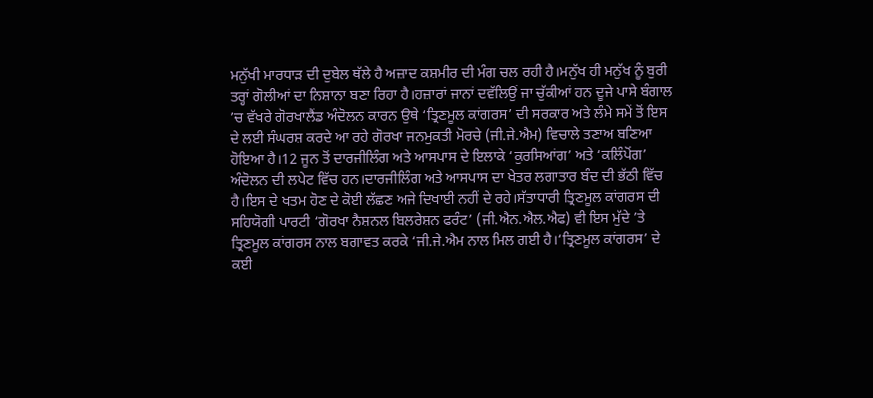ਮਨੁੱਖੀ ਮਾਰਧਾੜ ਦੀ ਦੁਬੇਲ ਥੱਲੇ ਹੈ ਅਜ਼ਾਦ ਕਸ਼ਮੀਰ ਦੀ ਮੰਗ ਚਲ ਰਹੀ ਹੈ।ਮਨੁੱਖ ਹੀ ਮਨੁੱਖ ਨੂੰ ਬੁਰੀ ਤਰ੍ਹਾਂ ਗੋਲੀਆਂ ਦਾ ਨਿਸ਼ਾਨਾ ਬਣਾ ਰਿਹਾ ਹੈ।ਹਜ਼ਾਰਾਂ ਜਾਨਾਂ ਦਵੱਲਿਉਂ ਜਾ ਚੁੱਕੀਆਂ ਹਨ ਦੂਜੇ ਪਾਸੇ ਬੰਗਾਲ ’ਚ ਵੱਖਰੇ ਗੋਰਖਾਲੈਂਡ ਅੰਦੋਲਨ ਕਾਰਨ ਉਥੇ ‘ਤ੍ਰਿਣਮੂਲ ਕਾਂਗਰਸ’ ਦੀ ਸਰਕਾਰ ਅਤੇ ਲੰਮੇ ਸਮੇਂ ਤੋਂ ਇਸ ਦੇ ਲਈ ਸੰਘਰਸ਼ ਕਰਦੇ ਆ ਰਹੇ ਗੋਰਖਾ ਜਨਮੁਕਤੀ ਮੋਰਚੇ (ਜੀ.ਜੇ.ਐਮ) ਵਿਚਾਲੇ ਤਣਾਅ ਬਣਿਆ ਹੋਇਆ ਹੈ।12 ਜੂਨ ਤੋਂ ਦਾਰਜੀਲਿੰਗ ਅਤੇ ਆਸਪਾਸ ਦੇ ਇਲਾਕੇ ‘ਕੁਰਸਿਆਂਗ’ ਅਤੇ ‘ਕਲਿੰਪੋਂਗ’ ਅੰਦੋਲਨ ਦੀ ਲਪੇਟ ਵਿੱਚ ਹਨ।ਦਾਰਜੀਲਿੰਗ ਅਤੇ ਆਸਪਾਸ ਦਾ ਖੇਤਰ ਲਗਾਤਾਰ ਬੰਦ ਦੀ ਭੱਠੀ ਵਿੱਚ ਹੈ।ਇਸ ਦੇ ਖਤਮ ਹੋਣ ਦੇ ਕੋਈ ਲੱਛਣ ਅਜੇ ਦਿਖਾਈ ਨਹੀਂ ਦੇ ਰਹੇ।ਸੱਤਾਧਾਰੀ ਤ੍ਰਿਣਮੂਲ ਕਾਂਗਰਸ ਦੀ ਸਹਿਯੋਗੀ ਪਾਰਟੀ ‘ਗੋਰਖਾ ਨੈਸ਼ਨਲ ਬਿਲਰੇਸ਼ਨ ਫਰੰਟ’ (ਜੀ.ਐਨ.ਐਲ.ਐਫ) ਵੀ ਇਸ ਮੁੱਦੇ ’ਤੇ ਤ੍ਰਿਣਮੂਲ ਕਾਂਗਰਸ ਨਾਲ ਬਗਾਵਤ ਕਰਕੇ ‘ਜੀ.ਜੇ.ਐਮ ਨਾਲ ਮਿਲ ਗਈ ਹੈ।‘ਤ੍ਰਿਣਮੂਲ ਕਾਂਗਰਸ’ ਦੇ ਕਈ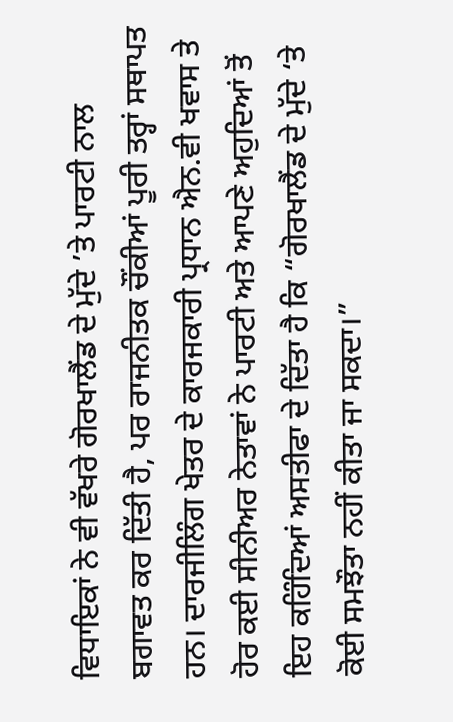ਵਿਧਾਇਕਾਂ ਨੇ ਵੀ ਵੱਖਰੇ ਗੋਰਖਾਲੈਂਡ ਦੇ ਮੁੱਦੇ ’ਤੇ ਪਾਰਟੀ ਨਾਲ ਬਗਾਵਤ ਕਰ ਦਿੱਤੀ ਹੈ, ਪਰ ਰਾਜਨੀਤਕ ਚੌਂਕੀਆਂ ਪੂਰੀ ਤਰ੍ਹਾਂ ਸਥਾਪਤ ਹਨ। ਦਾਰਜੀਲਿੰਗ ਖੇਤਰ ਦੇ ਕਾਰਜਕਾਰੀ ਪ੍ਰਧਾਨ ਐਨ.ਵੀ ਖਵਾਸ ਤੇ ਹੋਰ ਕਈ ਸੀਨੀਅਰ ਨੇਤਾਵਾਂ ਨੇ ਪਾਰਟੀ ਅਤੇ ਆਪਣੇ ਅਹੁਦਿਆਂ ਤੋਂ ਇਹ ਕਹਿੰਦਿਆਂ ਅਸਤੀਫਾ ਦੇ ਦਿੱਤਾ ਹੈ ਕਿ “ਗੋਰਖਾਲੈਂਡ ਦੇ ਮੁੱਦੇ ‘ਤੇ ਕੋਈ ਸਮਝੌਤਾ ਨਹੀਂ ਕੀਤਾ ਜਾ ਸਕਦਾ।”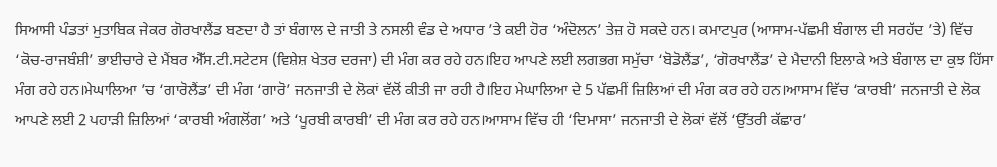ਸਿਆਸੀ ਪੰਡਤਾਂ ਮੁਤਾਬਿਕ ਜੇਕਰ ਗੋਰਖਾਲੈਂਡ ਬਣਦਾ ਹੈ ਤਾਂ ਬੰਗਾਲ ਦੇ ਜਾਤੀ ਤੇ ਨਸਲੀ ਵੰਡ ਦੇ ਅਧਾਰ ’ਤੇ ਕਈ ਹੋਰ ‘ਅੰਦੋਲਨ’ ਤੇਜ਼ ਹੋ ਸਕਦੇ ਹਨ। ਕਮਾਟਪੁਰ (ਆਸਾਮ-ਪੱਛਮੀ ਬੰਗਾਲ ਦੀ ਸਰਹੱਦ ’ਤੇ) ਵਿੱਚ ‘ਕੋਚ-ਰਾਜਬੰਸ਼ੀ’ ਭਾਈਚਾਰੇ ਦੇ ਮੈਂਬਰ ਐੱਸ.ਟੀ.ਸਟੇਟਸ (ਵਿਸ਼ੇਸ਼ ਖੇਤਰ ਦਰਜਾ) ਦੀ ਮੰਗ ਕਰ ਰਹੇ ਹਨ।ਇਹ ਆਪਣੇ ਲਈ ਲਗਭਗ ਸਮੁੱਚਾ ‘ਬੋਡੋਲੈਂਡ’, ‘ਗੋਰਖਾਲੈਂਡ’ ਦੇ ਮੈਦਾਨੀ ਇਲਾਕੇ ਅਤੇ ਬੰਗਾਲ ਦਾ ਕੁਝ ਹਿੱਸਾ ਮੰਗ ਰਹੇ ਹਨ।ਮੇਘਾਲਿਆ ’ਚ ‘ਗਾਰੋਲੈਂਡ’ ਦੀ ਮੰਗ ‘ਗਾਰੋ’ ਜਨਜਾਤੀ ਦੇ ਲੋਕਾਂ ਵੱਲੋਂ ਕੀਤੀ ਜਾ ਰਹੀ ਹੈ।ਇਹ ਮੇਘਾਲਿਆ ਦੇ 5 ਪੱਛਮੀਂ ਜ਼ਿਲਿਆਂ ਦੀ ਮੰਗ ਕਰ ਰਹੇ ਹਨ।ਆਸਾਮ ਵਿੱਚ ‘ਕਾਰਬੀ’ ਜਨਜਾਤੀ ਦੇ ਲੋਕ ਆਪਣੇ ਲਈ 2 ਪਹਾੜੀ ਜ਼ਿਲਿਆਂ ‘ਕਾਰਬੀ ਅੰਗਲੋਂਗ’ ਅਤੇ ‘ਪੂਰਬੀ ਕਾਰਬੀ’ ਦੀ ਮੰਗ ਕਰ ਰਹੇ ਹਨ।ਆਸਾਮ ਵਿੱਚ ਹੀ ‘ਦਿਮਾਸਾ’ ਜਨਜਾਤੀ ਦੇ ਲੋਕਾਂ ਵੱਲੋਂ ‘ਉੱਤਰੀ ਕੱਛਾਰ’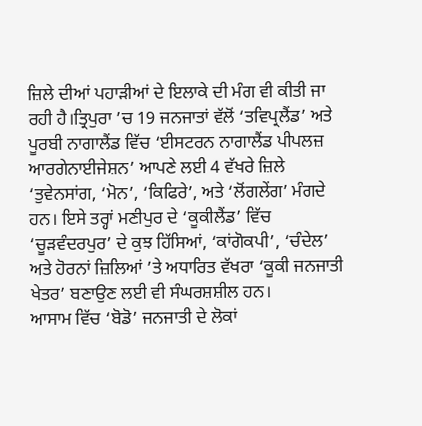ਜ਼ਿਲੇ ਦੀਆਂ ਪਹਾੜੀਆਂ ਦੇ ਇਲਾਕੇ ਦੀ ਮੰਗ ਵੀ ਕੀਤੀ ਜਾ ਰਹੀ ਹੈ।ਤ੍ਰਿਪੁਰਾ ’ਚ 19 ਜਨਜਾਤਾਂ ਵੱਲੋਂ ‘ਤਵਿਪ੍ਰਲੈਂਡ’ ਅਤੇ ਪੂਰਬੀ ਨਾਗਾਲੈਂਡ ਵਿੱਚ ‘ਈਸਟਰਨ ਨਾਗਾਲੈਂਡ ਪੀਪਲਜ਼ ਆਰਗੇਨਾਈਜੇਸ਼ਨ’ ਆਪਣੇ ਲਈ 4 ਵੱਖਰੇ ਜ਼ਿਲੇ ‘ਤੁਵੇਨਸਾਂਗ, ‘ਮੋਨ’, ‘ਕਿਫਿਰੇ’, ਅਤੇ ‘ਲੋਂਗਲੇਂਗ’ ਮੰਗਦੇ ਹਨ। ਇਸੇ ਤਰ੍ਹਾਂ ਮਣੀਪੁਰ ਦੇ ‘ਕੂਕੀਲੈਂਡ’ ਵਿੱਚ ‘ਚੂੜਵੰਦਰਪੁਰ’ ਦੇ ਕੁਝ ਹਿੱਸਿਆਂ, ‘ਕਾਂਗੋਕਪੀ’, ‘ਚੰਦੇਲ’ ਅਤੇ ਹੋਰਨਾਂ ਜ਼ਿਲਿਆਂ ’ਤੇ ਅਧਾਰਿਤ ਵੱਖਰਾ ‘ਕੂਕੀ ਜਨਜਾਤੀ ਖੇਤਰ’ ਬਣਾਉਣ ਲਈ ਵੀ ਸੰਘਰਸ਼ਸ਼ੀਲ ਹਨ।
ਆਸਾਮ ਵਿੱਚ ‘ਬੋਡੋ’ ਜਨਜਾਤੀ ਦੇ ਲੋਕਾਂ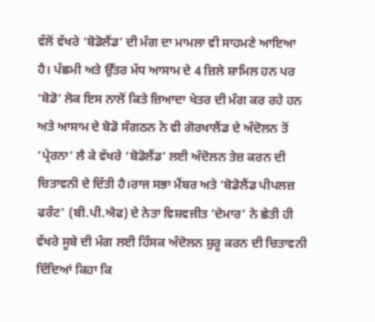ਵੱਲੋਂ ਵੱਖਰੇ ‘ਬੋਡੋਲੈਂਡ’ ਦੀ ਮੰਗ ਦਾ ਮਾਮਲਾ ਵੀ ਸਾਹਮਣੇ ਆਇਆ ਹੈ। ਪੱਛਮੀ ਅਤੇ ਉੱਤਰ ਮੱਧ ਆਸਾਮ ਦੇ 4 ਜ਼ਿਲੇ ਸ਼ਾਮਿਲ ਹਨ ਪਰ ‘ਬੋਡੋ’ ਲੋਕ ਇਸ ਨਾਲੋਂ ਕਿਤੇ ਜ਼ਿਆਦਾ ਖੇਤਰ ਦੀ ਮੰਗ ਕਰ ਰਹੇ ਹਨ ਅਤੇ ਆਸਾਮ ਦੇ ਬੋਡੋ ਸੰਗਠਨ ਨੇ ਵੀ ਗੋਰਖਾਲੈਂਡ ਦੇ ਅੰਦੋਲਨ ਤੋਂ ‘ਪ੍ਰੇਰਨਾ’ ਲੈ ਕੇ ਵੱਖਰੇ ‘ਬੋਡੋਲੈਂਡ’ ਲਈ ਅੰਦੋਲਨ ਤੇਜ਼ ਕਰਨ ਦੀ ਚਿਤਾਵਨੀ ਦੇ ਦਿੱਤੀ ਹੈ।ਰਾਜ ਸਭਾ ਮੈਂਬਰ ਅਤੇ ‘ਬੋਡੋਲੈਂਡ ਪੀਪਲਜ਼ ਫਰੰਟ’ (ਬੀ.ਪੀ.ਐਫ) ਦੇ ਨੇਤਾ ਵਿਸ਼ਵਜੀਤ ‘ਦੇਮਾਰ’ ਨੇ ਛੇਤੀ ਹੀ ਵੱਖਰੇ ਸੂਬੇ ਦੀ ਮੰਗ ਲਈ ਹਿੰਸਕ ਅੰਦੋਲਨ ਸ਼ੁਰੂ ਕਰਨ ਦੀ ਚਿਤਾਵਨੀ ਦਿੰਦਿਆਂ ਕਿਹਾ ਕਿ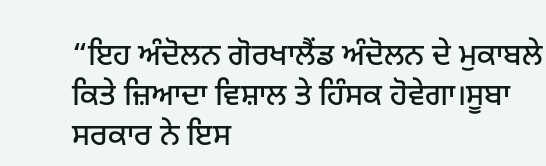“ਇਹ ਅੰਦੋਲਨ ਗੋਰਖਾਲੈਂਡ ਅੰਦੋਲਨ ਦੇ ਮੁਕਾਬਲੇ ਕਿਤੇ ਜ਼ਿਆਦਾ ਵਿਸ਼ਾਲ ਤੇ ਹਿੰਸਕ ਹੋਵੇਗਾ।ਸੂਬਾ ਸਰਕਾਰ ਨੇ ਇਸ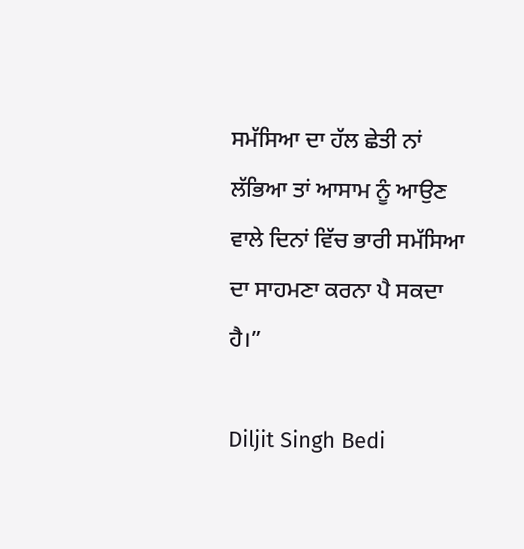ਸਮੱਸਿਆ ਦਾ ਹੱਲ ਛੇਤੀ ਨਾਂ ਲੱਭਿਆ ਤਾਂ ਆਸਾਮ ਨੂੰ ਆਉਣ ਵਾਲੇ ਦਿਨਾਂ ਵਿੱਚ ਭਾਰੀ ਸਮੱਸਿਆ ਦਾ ਸਾਹਮਣਾ ਕਰਨਾ ਪੈ ਸਕਦਾ ਹੈ।”

Diljit Singh Bedi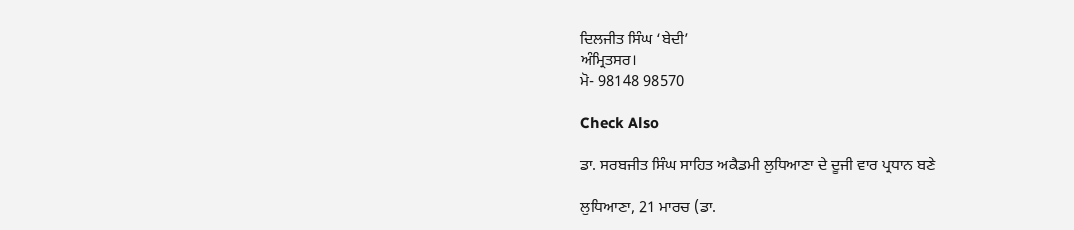ਦਿਲਜੀਤ ਸਿੰਘ ‘ਬੇਦੀ’
ਅੰਮ੍ਰਿਤਸਰ।
ਮੋ- 98148 98570

Check Also

ਡਾ. ਸਰਬਜੀਤ ਸਿੰਘ ਸਾਹਿਤ ਅਕੈਡਮੀ ਲੁਧਿਆਣਾ ਦੇ ਦੂਜੀ ਵਾਰ ਪ੍ਰਧਾਨ ਬਣੇ

ਲੁਧਿਆਣਾ, 21 ਮਾਰਚ (ਡਾ.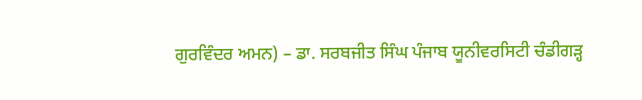ਗੁਰਵਿੰਦਰ ਅਮਨ) – ਡਾ. ਸਰਬਜੀਤ ਸਿੰਘ ਪੰਜਾਬ ਯੂਨੀਵਰਸਿਟੀ ਚੰਡੀਗੜ੍ਹ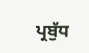ਪ੍ਰਬੁੱਧ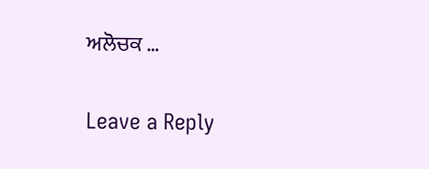ਅਲੋਚਕ …

Leave a Reply